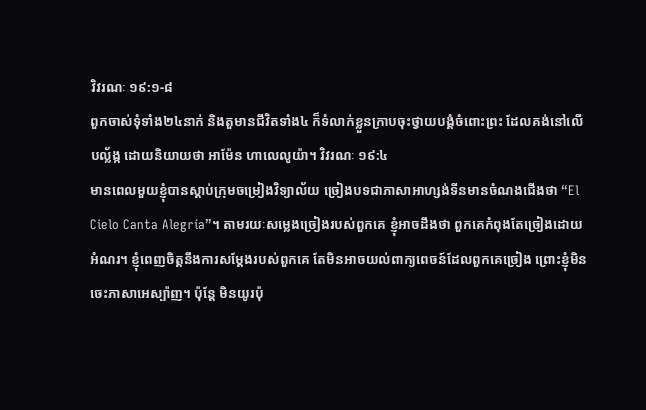វិវរណៈ ១៩:១-៨
ពួកចាស់ទុំទាំង២៤នាក់ និងតួមានជីវិតទាំង៤ ក៏ទំលាក់ខ្លួនក្រាបចុះថ្វាយបង្គំចំពោះព្រះ ដែលគង់នៅលើបល្ល័ង្ក ដោយនិយាយថា អាម៉ែន ហាលេលូយ៉ា។ វិវរណៈ ១៩:៤
មានពេលមួយខ្ញុំបានស្តាប់ក្រុមចម្រៀងវិទ្យាល័យ ច្រៀងបទជាភាសាអាហ្សង់ទីនមានចំណងជើងថា “El Cielo Canta Alegría”។ តាមរយៈសម្លេងច្រៀងរបស់ពួកគេ ខ្ញុំអាចដឹងថា ពួកគេកំពុងតែច្រៀងដោយអំណរ។ ខ្ញុំពេញចិត្តនឹងការសម្ដែងរបស់ពួកគេ តែមិនអាចយល់ពាក្យពេចន៍ដែលពួកគេច្រៀង ព្រោះខ្ញុំមិនចេះភាសាអេស្ប៉ាញ។ ប៉ុន្តែ មិនយូរប៉ុ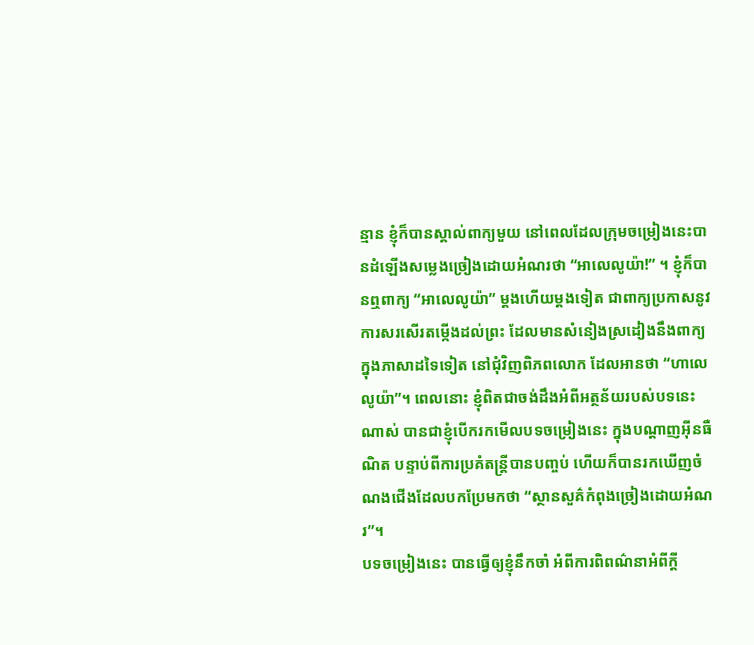ន្មាន ខ្ញុំក៏បានស្គាល់ពាក្យមួយ នៅពេលដែលក្រុមចម្រៀងនេះបានដំឡើងសម្លេងច្រៀងដោយអំណរថា “អាលេលូយ៉ា!” ។ ខ្ញុំក៏បានឮពាក្យ “អាលេលូយ៉ា” ម្តងហើយម្តងទៀត ជាពាក្យប្រកាសនូវការសរសើរតម្កើងដល់ព្រះ ដែលមានសំនៀងស្រដៀងនឹងពាក្យ ក្នុងភាសាដទៃទៀត នៅជុំវិញពិភពលោក ដែលអានថា “ហាលេលូយ៉ា”។ ពេលនោះ ខ្ញុំពិតជាចង់ដឹងអំពីអត្ថន័យរបស់បទនេះណាស់ បានជាខ្ញុំបើករកមើលបទចម្រៀងនេះ ក្នុងបណ្ដាញអ៊ីនធឺណិត បន្ទាប់ពីការប្រគំតន្ត្រីបានបញ្ចប់ ហើយក៏បានរកឃើញចំណងជើងដែលបកប្រែមកថា “ស្ថានសួគ៌កំពុងច្រៀងដោយអំណរ”។
បទចម្រៀងនេះ បានធ្វើឲ្យខ្ញុំនឹកចាំ អំពីការពិពណ៌នាអំពីក្តី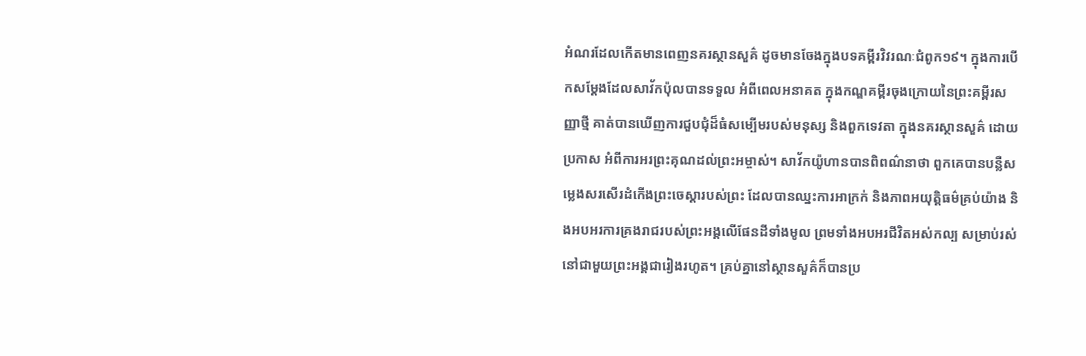អំណរដែលកើតមានពេញនគរស្ថានសួគ៌ ដូចមានចែងក្នុងបទគម្ពីរវិវរណៈជំពូក១៩។ ក្នុងការបើកសម្ដែងដែលសាវ័កប៉ុលបានទទួល អំពីពេលអនាគត ក្នុងកណ្ឌគម្ពីរចុងក្រោយនៃព្រះគម្ពីរសញ្ញាថ្មី គាត់បានឃើញការជួបជុំដ៏ធំសម្បើមរបស់មនុស្ស និងពួកទេវតា ក្នុងនគរស្ថានសួគ៌ ដោយប្រកាស អំពីការអរព្រះគុណដល់ព្រះអម្ចាស់។ សាវ័កយ៉ូហានបានពិពណ៌នាថា ពួកគេបានបន្លឺសម្លេងសរសើរដំកើងព្រះចេស្តារបស់ព្រះ ដែលបានឈ្នះការអាក្រក់ និងភាពអយុត្តិធម៌គ្រប់យ៉ាង និងអបអរការគ្រងរាជរបស់ព្រះអង្គលើផែនដីទាំងមូល ព្រមទាំងអបអរជីវិតអស់កល្ប សម្រាប់រស់នៅជាមួយព្រះអង្គជារៀងរហូត។ គ្រប់គ្នានៅស្ថានសួគ៌ក៏បានប្រ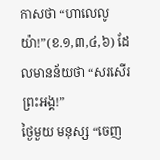កាសថា “ហាលេលូយ៉ា!”(ខ.១,៣,៤,៦) ដែលមានន័យថា “សរសើរព្រះអង្គ!”
ថ្ងៃមួយ មនុស្ស “ចេញ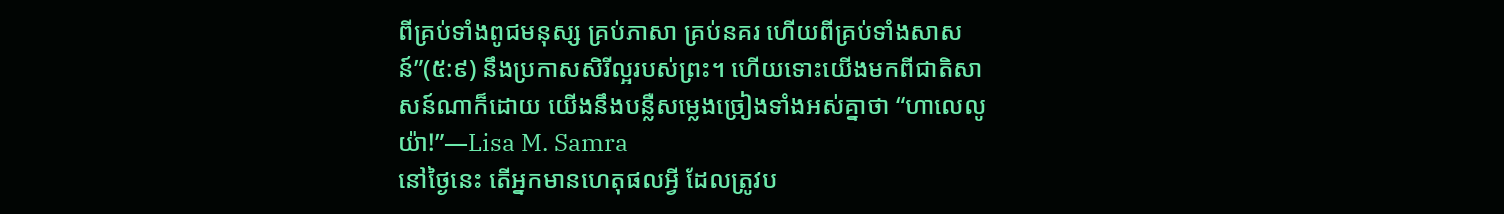ពីគ្រប់ទាំងពូជមនុស្ស គ្រប់ភាសា គ្រប់នគរ ហើយពីគ្រប់ទាំងសាសន៍”(៥:៩) នឹងប្រកាសសិរីល្អរបស់ព្រះ។ ហើយទោះយើងមកពីជាតិសាសន៍ណាក៏ដោយ យើងនឹងបន្លឺសម្លេងច្រៀងទាំងអស់គ្នាថា “ហាលេលូយ៉ា!”—Lisa M. Samra
នៅថ្ងៃនេះ តើអ្នកមានហេតុផលអ្វី ដែលត្រូវប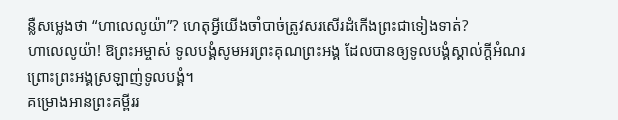ន្លឺសម្លេងថា “ហាលេលូយ៉ា”? ហេតុអ្វីយើងចាំបាច់ត្រូវសរសើរដំកើងព្រះជាទៀងទាត់?
ហាលេលូយ៉ា! ឱព្រះអម្ចាស់ ទូលបង្គំសូមអរព្រះគុណព្រះអង្គ ដែលបានឲ្យទូលបង្គំស្គាល់ក្តីអំណរ ព្រោះព្រះអង្គស្រឡាញ់ទូលបង្គំ។
គម្រោងអានព្រះគម្ពីររ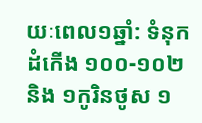យៈពេល១ឆ្នាំ: ទំនុកដំកើង ១០០-១០២ និង ១កូរិនថូស ១